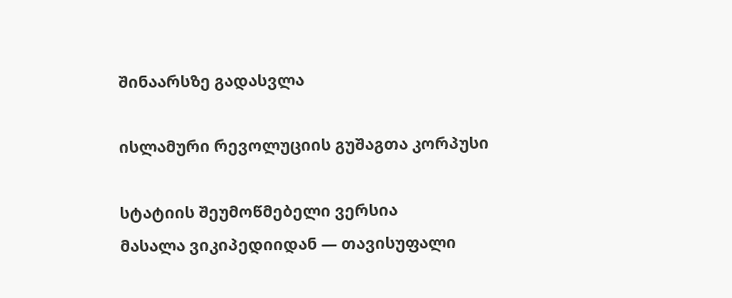შინაარსზე გადასვლა

ისლამური რევოლუციის გუშაგთა კორპუსი

სტატიის შეუმოწმებელი ვერსია
მასალა ვიკიპედიიდან — თავისუფალი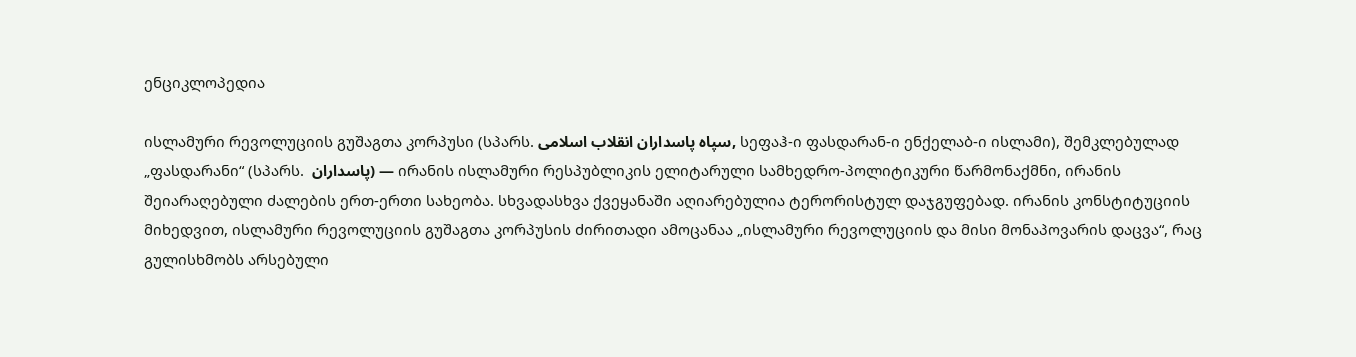ენციკლოპედია

ისლამური რევოლუციის გუშაგთა კორპუსი (სპარს. سپاه پاسداران انقلاب اسلامی, სეფაჰ-ი ფასდარან-ი ენქელაბ-ი ისლამი), შემკლებულად „ფასდარანი“ (სპარს.  پاسداران) — ირანის ისლამური რესპუბლიკის ელიტარული სამხედრო-პოლიტიკური წარმონაქმნი, ირანის შეიარაღებული ძალების ერთ-ერთი სახეობა. სხვადასხვა ქვეყანაში აღიარებულია ტერორისტულ დაჯგუფებად. ირანის კონსტიტუციის მიხედვით, ისლამური რევოლუციის გუშაგთა კორპუსის ძირითადი ამოცანაა „ისლამური რევოლუციის და მისი მონაპოვარის დაცვა“, რაც გულისხმობს არსებული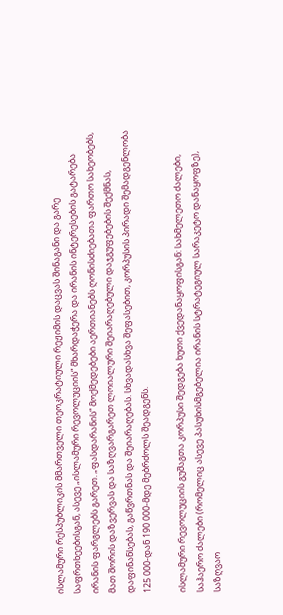ისლამური რესპუბლიკის მმართველი თეოკრატიული რეჟიმის დაცვას შინაგანი და გარე საფრთხეებისგან, ასევე „ისლამური რევოლუციის“ მხარდაჭერა და ირანის ინტერესების გატარება ირანის ფარგლებს გარეთ. „ფასდარანის“ მოქმედებები აერთიანებს ღონისძიებათა ფართო სახეობებს, მათ შორის დაზვერვას და საზღვარგარეთ ლოიალური შეიარაღებული დაჯგუფებების შექმნას, დაფინანსებას, გაწვრთნას და შეიარაღებას. სხვადასხვა შეფასებით, კორპუსის პირადი შემადგენლობა 125 000-დან 190 000-მდე მებრძოლს შეადგენს.

ისლამური რევოლუციის გუშაგთა კორპუსი შედგება ხუთი ქვედანაყოფისგან: სახმელეთო ძალები, საჰაერო ძალები (რომელიც ასევე პასუხისმგებელია ირანის სტრატეგიულ სარაკეტო დანაყოფზე), საზღვაო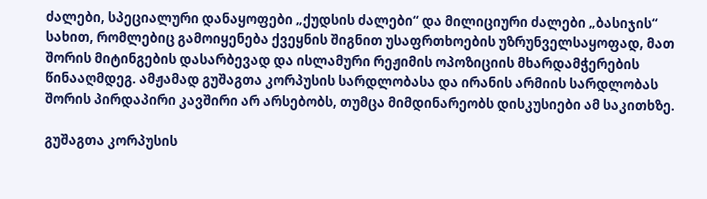ძალები, სპეციალური დანაყოფები „ქუდსის ძალები“ და მილიციური ძალები „ბასიჯის“ სახით, რომლებიც გამოიყენება ქვეყნის შიგნით უსაფრთხოების უზრუნველსაყოფად, მათ შორის მიტინგების დასარბევად და ისლამური რეჟიმის ოპოზიციის მხარდამჭერების წინააღმდეგ. ამჟამად გუშაგთა კორპუსის სარდლობასა და ირანის არმიის სარდლობას შორის პირდაპირი კავშირი არ არსებობს, თუმცა მიმდინარეობს დისკუსიები ამ საკითხზე.

გუშაგთა კორპუსის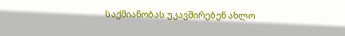საქმიანობას უკავშირებენ ახლო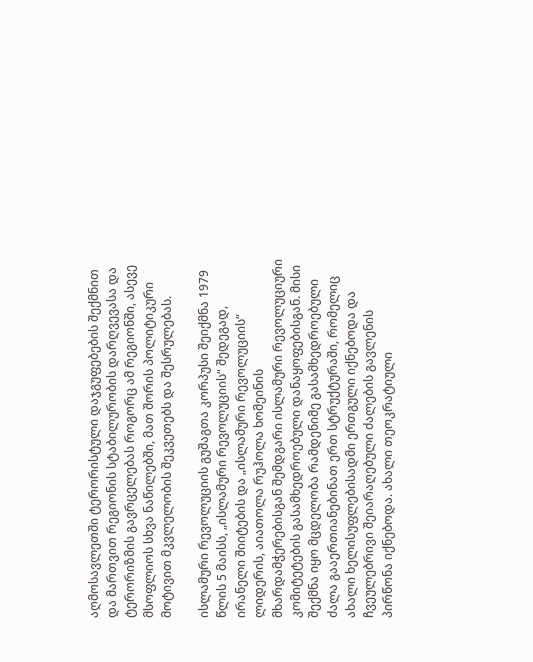აღმოსავლეთში ტერორისტული დაჯგუფებების შექმნით და მართვით რეგიონის სტაბილურობის დარღვევასა და ტერორიზმის გავრცელებას როგორც ამ რეგიონში, ასევე მსოფლიოს სხვა ნაწილებში, მათ შორის პოლიტიკური მოტივით მკვლელობის შეკვეთებს და შესრულებას.

ისლამური რევოლუციის გუშაგთა კორპუსი შეიქმნა 1979 წლის 5 მაისს, „ისლამური რევოლუციის“ შედეგად, ირანელი შიიტების და „ისლამური რევოლუციის“ ლიდერის, აიათოლა რუჰოლა ხომეინის მხარდამჭერებისგან შემდგარი ისლამური რევოლუციური კომიტეტების გასამხედროებული დანაყოფებისგან. მისი შექმნა იყო მცდელობა რამდენიმე გასამხედროებული ძალა გააერთიანებინათ ერთ სტრუქტურაში, რომელიც ახალი ხელისუფლებისადმი ერთგული იქნებოდა და ჩვეულებრივი შეიარაღებული ძალების გავლენის პირწონა იქნებოდა. ახალი თეოკრატიული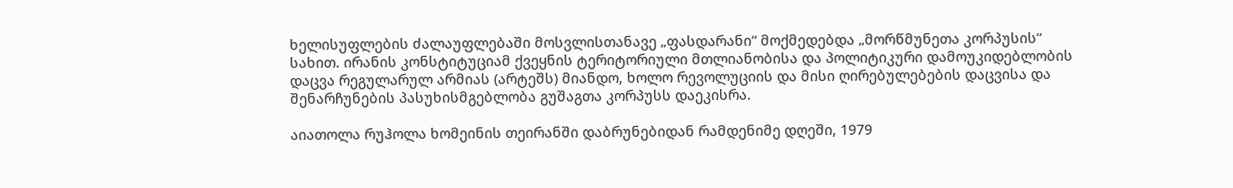ხელისუფლების ძალაუფლებაში მოსვლისთანავე „ფასდარანი“ მოქმედებდა „მორწმუნეთა კორპუსის“ სახით. ირანის კონსტიტუციამ ქვეყნის ტერიტორიული მთლიანობისა და პოლიტიკური დამოუკიდებლობის დაცვა რეგულარულ არმიას (არტეშს) მიანდო, ხოლო რევოლუციის და მისი ღირებულებების დაცვისა და შენარჩუნების პასუხისმგებლობა გუშაგთა კორპუსს დაეკისრა.

აიათოლა რუჰოლა ხომეინის თეირანში დაბრუნებიდან რამდენიმე დღეში, 1979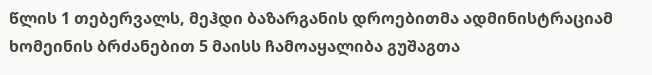წლის 1 თებერვალს, მეჰდი ბაზარგანის დროებითმა ადმინისტრაციამ ხომეინის ბრძანებით 5 მაისს ჩამოაყალიბა გუშაგთა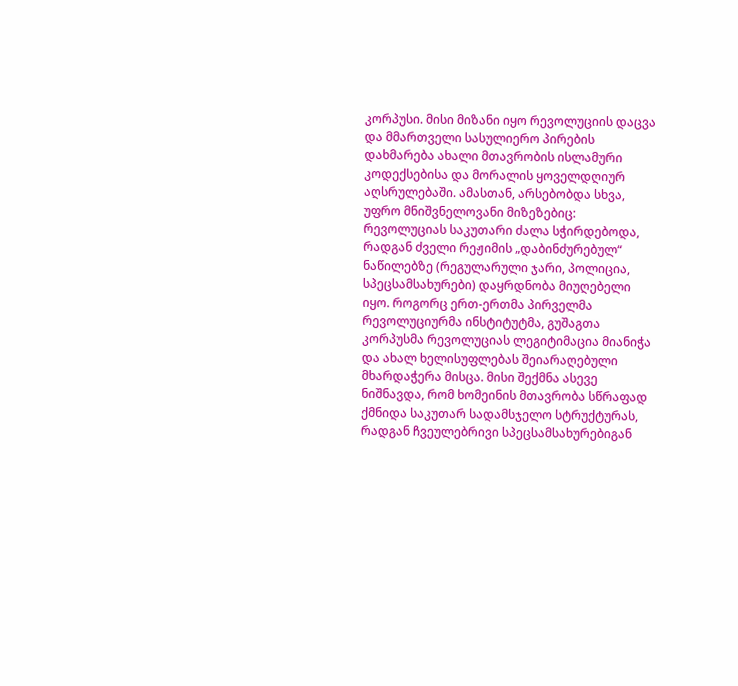კორპუსი. მისი მიზანი იყო რევოლუციის დაცვა და მმართველი სასულიერო პირების დახმარება ახალი მთავრობის ისლამური კოდექსებისა და მორალის ყოველდღიურ აღსრულებაში. ამასთან, არსებობდა სხვა, უფრო მნიშვნელოვანი მიზეზებიც: რევოლუციას საკუთარი ძალა სჭირდებოდა, რადგან ძველი რეჟიმის „დაბინძურებულ“ ნაწილებზე (რეგულარული ჯარი, პოლიცია, სპეცსამსახურები) დაყრდნობა მიუღებელი იყო. როგორც ერთ-ერთმა პირველმა რევოლუციურმა ინსტიტუტმა, გუშაგთა კორპუსმა რევოლუციას ლეგიტიმაცია მიანიჭა და ახალ ხელისუფლებას შეიარაღებული მხარდაჭერა მისცა. მისი შექმნა ასევე ნიშნავდა, რომ ხომეინის მთავრობა სწრაფად ქმნიდა საკუთარ სადამსჯელო სტრუქტურას, რადგან ჩვეულებრივი სპეცსამსახურებიგან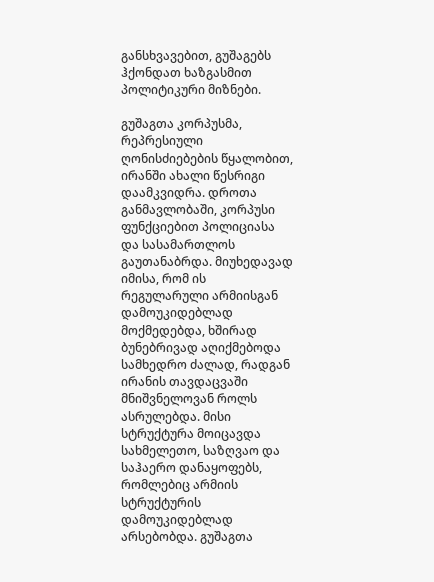განსხვავებით, გუშაგებს ჰქონდათ ხაზგასმით პოლიტიკური მიზნები.

გუშაგთა კორპუსმა, რეპრესიული ღონისძიებების წყალობით, ირანში ახალი წესრიგი დაამკვიდრა. დროთა განმავლობაში, კორპუსი ფუნქციებით პოლიციასა და სასამართლოს გაუთანაბრდა. მიუხედავად იმისა, რომ ის რეგულარული არმიისგან დამოუკიდებლად მოქმედებდა, ხშირად ბუნებრივად აღიქმებოდა სამხედრო ძალად, რადგან ირანის თავდაცვაში მნიშვნელოვან როლს ასრულებდა. მისი სტრუქტურა მოიცავდა სახმელეთო, საზღვაო და საჰაერო დანაყოფებს, რომლებიც არმიის სტრუქტურის დამოუკიდებლად არსებობდა. გუშაგთა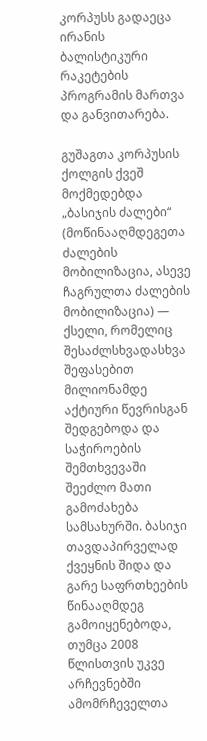კორპუსს გადაეცა ირანის ბალისტიკური რაკეტების პროგრამის მართვა და განვითარება.

გუშაგთა კორპუსის ქოლგის ქვეშ მოქმედებდა „ბასიჯის ძალები“ (მოწინააღმდეგეთა ძალების მობილიზაცია, ასევე ჩაგრულთა ძალების მობილიზაცია) — ქსელი, რომელიც შესაძლსხვადასხვა შეფასებით მილიონამდე აქტიური წევრისგან შედგებოდა და საჭიროების შემთხვევაში შეეძლო მათი გამოძახება სამსახურში. ბასიჯი თავდაპირველად ქვეყნის შიდა და გარე საფრთხეების წინააღმდეგ გამოიყენებოდა, თუმცა 2008 წლისთვის უკვე არჩევნებში ამომრჩეველთა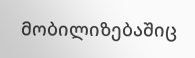მობილიზებაშიც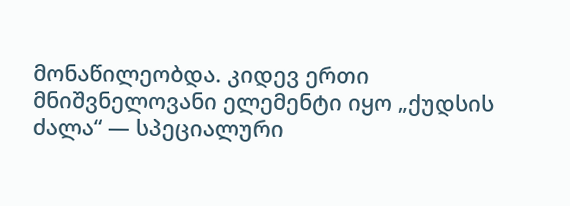მონაწილეობდა. კიდევ ერთი მნიშვნელოვანი ელემენტი იყო „ქუდსის ძალა“ — სპეციალური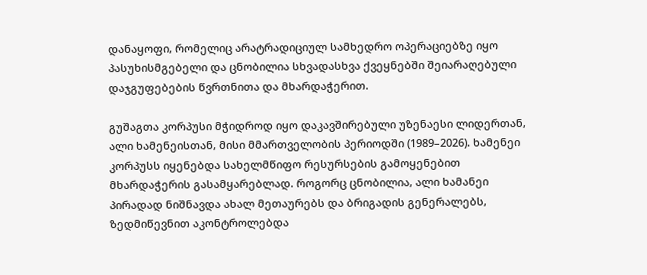დანაყოფი, რომელიც არატრადიციულ სამხედრო ოპერაციებზე იყო პასუხისმგებელი და ცნობილია სხვადასხვა ქვეყნებში შეიარაღებული დაჯგუფებების წვრთნითა და მხარდაჭერით.

გუშაგთა კორპუსი მჭიდროდ იყო დაკავშირებული უზენაესი ლიდერთან, ალი ხამენეისთან, მისი მმართველობის პერიოდში (1989–2026). ხამენეი კორპუსს იყენებდა სახელმწიფო რესურსების გამოყენებით მხარდაჭერის გასამყარებლად. როგორც ცნობილია, ალი ხამანეი პირადად ნიშნავდა ახალ მეთაურებს და ბრიგადის გენერალებს, ზედმიწევნით აკონტროლებდა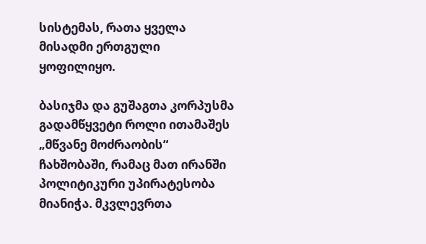სისტემას, რათა ყველა მისადმი ერთგული ყოფილიყო.

ბასიჯმა და გუშაგთა კორპუსმა გადამწყვეტი როლი ითამაშეს „მწვანე მოძრაობის“ ჩახშობაში, რამაც მათ ირანში პოლიტიკური უპირატესობა მიანიჭა. მკვლევრთა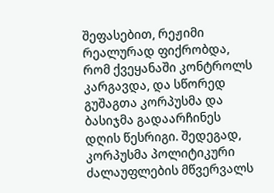შეფასებით, რეჟიმი რეალურად ფიქრობდა, რომ ქვეყანაში კონტროლს კარგავდა, და სწორედ გუშაგთა კორპუსმა და ბასიჯმა გადაარჩინეს დღის წესრიგი. შედეგად, კორპუსმა პოლიტიკური ძალაუფლების მწვერვალს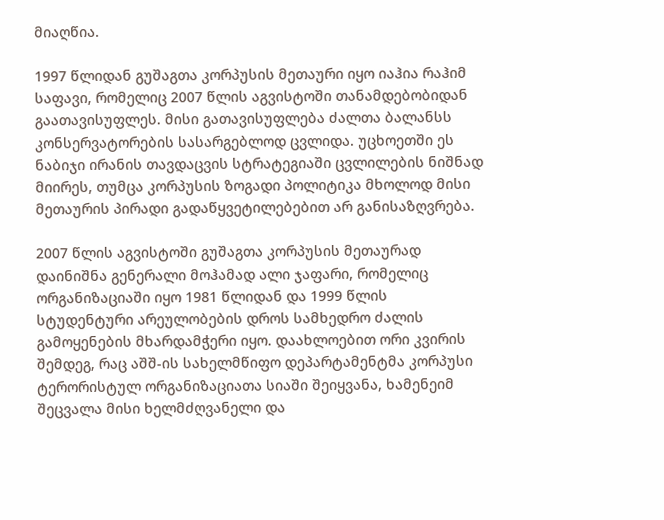მიაღწია.

1997 წლიდან გუშაგთა კორპუსის მეთაური იყო იაჰია რაჰიმ საფავი, რომელიც 2007 წლის აგვისტოში თანამდებობიდან გაათავისუფლეს. მისი გათავისუფლება ძალთა ბალანსს კონსერვატორების სასარგებლოდ ცვლიდა. უცხოეთში ეს ნაბიჯი ირანის თავდაცვის სტრატეგიაში ცვლილების ნიშნად მიირეს, თუმცა კორპუსის ზოგადი პოლიტიკა მხოლოდ მისი მეთაურის პირადი გადაწყვეტილებებით არ განისაზღვრება.

2007 წლის აგვისტოში გუშაგთა კორპუსის მეთაურად დაინიშნა გენერალი მოჰამად ალი ჯაფარი, რომელიც ორგანიზაციაში იყო 1981 წლიდან და 1999 წლის სტუდენტური არეულობების დროს სამხედრო ძალის გამოყენების მხარდამჭერი იყო. დაახლოებით ორი კვირის შემდეგ, რაც აშშ-ის სახელმწიფო დეპარტამენტმა კორპუსი ტერორისტულ ორგანიზაციათა სიაში შეიყვანა, ხამენეიმ შეცვალა მისი ხელმძღვანელი და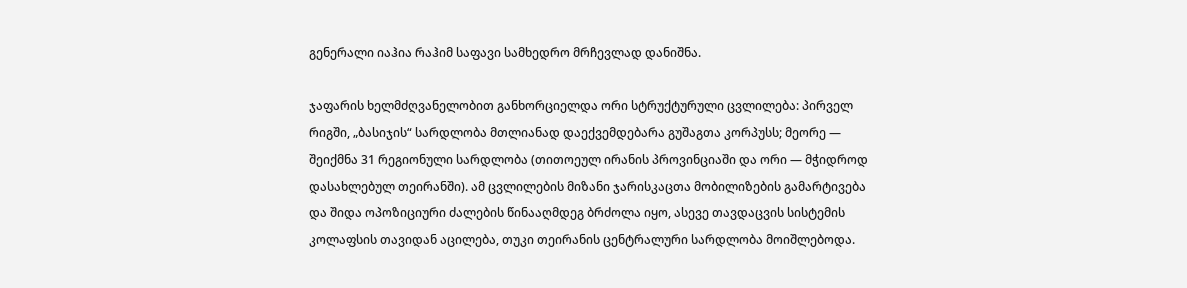გენერალი იაჰია რაჰიმ საფავი სამხედრო მრჩევლად დანიშნა.

ჯაფარის ხელმძღვანელობით განხორციელდა ორი სტრუქტურული ცვლილება: პირველ რიგში, „ბასიჯის“ სარდლობა მთლიანად დაექვემდებარა გუშაგთა კორპუსს; მეორე — შეიქმნა 31 რეგიონული სარდლობა (თითოეულ ირანის პროვინციაში და ორი — მჭიდროდ დასახლებულ თეირანში). ამ ცვლილების მიზანი ჯარისკაცთა მობილიზების გამარტივება და შიდა ოპოზიციური ძალების წინააღმდეგ ბრძოლა იყო, ასევე თავდაცვის სისტემის კოლაფსის თავიდან აცილება, თუკი თეირანის ცენტრალური სარდლობა მოიშლებოდა.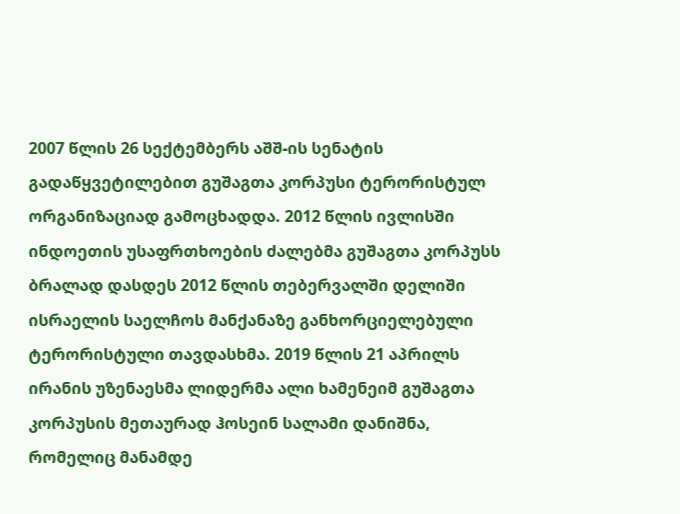2007 წლის 26 სექტემბერს აშშ-ის სენატის გადაწყვეტილებით გუშაგთა კორპუსი ტერორისტულ ორგანიზაციად გამოცხადდა. 2012 წლის ივლისში ინდოეთის უსაფრთხოების ძალებმა გუშაგთა კორპუსს ბრალად დასდეს 2012 წლის თებერვალში დელიში ისრაელის საელჩოს მანქანაზე განხორციელებული ტერორისტული თავდასხმა. 2019 წლის 21 აპრილს ირანის უზენაესმა ლიდერმა ალი ხამენეიმ გუშაგთა კორპუსის მეთაურად ჰოსეინ სალამი დანიშნა, რომელიც მანამდე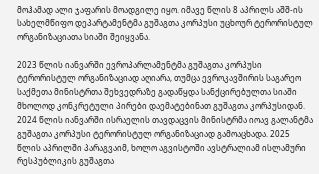მოჰამად ალი ჯაფარის მოადგილე იყო. იმავე წლის 8 აპრილს აშშ-ის სახელმწიფო დეპარტამენტმა გუშაგთა კორპუსი უცხოურ ტერორისტულ ორგანიზაციათა სიაში შეიყვანა.

2023 წლის იანვარში ევროპარლამენტმა გუშაგთა კორპუსი ტერორისტულ ორგანიზაციად აღიარა, თუმცა ევროკავშირის საგარეო საქმეთა მინისტრთა შეხვედრაზე გადაწყდა სანქცირებულთა სიაში მხოლოდ კონკრეტული პირები დაემატებინათ გუშაგთა კორპუსიდან. 2024 წლის იანვარში ისრაელის თავდაცვის მინისტრმა იოავ გალანტმა გუშაგთა კორპუსი ტერორისტულ ორგანიზაციად გამოაცხადა. 2025 წლის აპრილში პარაგვაიმ, ხოლო აგვისტოში ავსტრალიამ ისლამური რესპუბლიკის გუშაგთა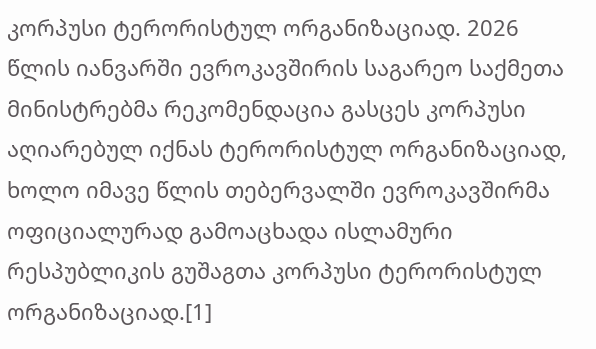კორპუსი ტერორისტულ ორგანიზაციად. 2026 წლის იანვარში ევროკავშირის საგარეო საქმეთა მინისტრებმა რეკომენდაცია გასცეს კორპუსი აღიარებულ იქნას ტერორისტულ ორგანიზაციად, ხოლო იმავე წლის თებერვალში ევროკავშირმა ოფიციალურად გამოაცხადა ისლამური რესპუბლიკის გუშაგთა კორპუსი ტერორისტულ ორგანიზაციად.[1]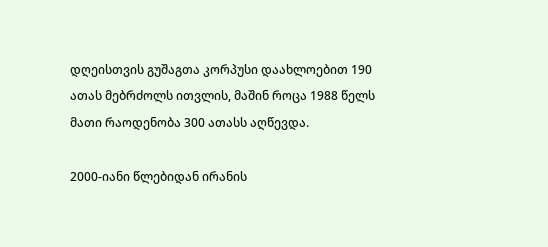დღეისთვის გუშაგთა კორპუსი დაახლოებით 190 ათას მებრძოლს ითვლის, მაშინ როცა 1988 წელს მათი რაოდენობა 300 ათასს აღწევდა.

2000-იანი წლებიდან ირანის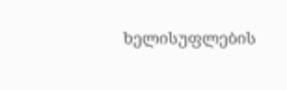ხელისუფლების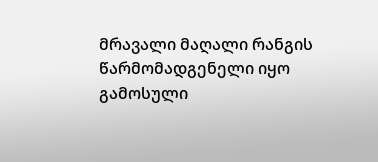მრავალი მაღალი რანგის წარმომადგენელი იყო გამოსული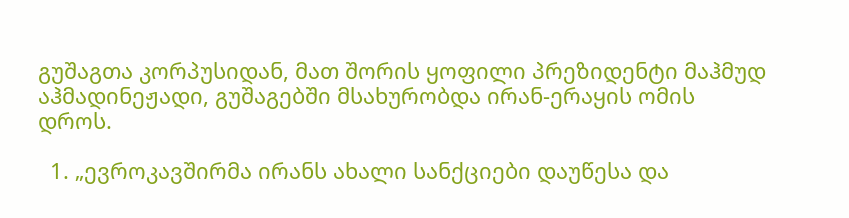გუშაგთა კორპუსიდან, მათ შორის ყოფილი პრეზიდენტი მაჰმუდ აჰმადინეჟადი, გუშაგებში მსახურობდა ირან-ერაყის ომის დროს.

  1. „ევროკავშირმა ირანს ახალი სანქციები დაუწესა და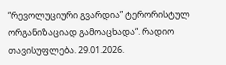“რევოლუციური გვარდია” ტერორისტულ ორგანიზაციად გამოაცხადა“. რადიო თავისუფლება. 29.01.2026.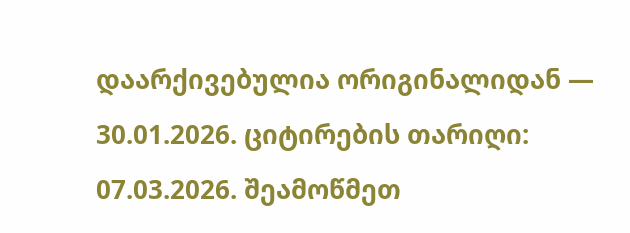დაარქივებულია ორიგინალიდან — 30.01.2026. ციტირების თარიღი: 07.03.2026. შეამოწმეთ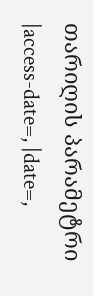თარიღის პარამეტრი |access-date=, |date=,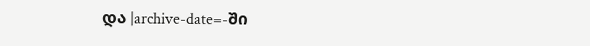და |archive-date=-ში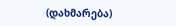(დახმარება)